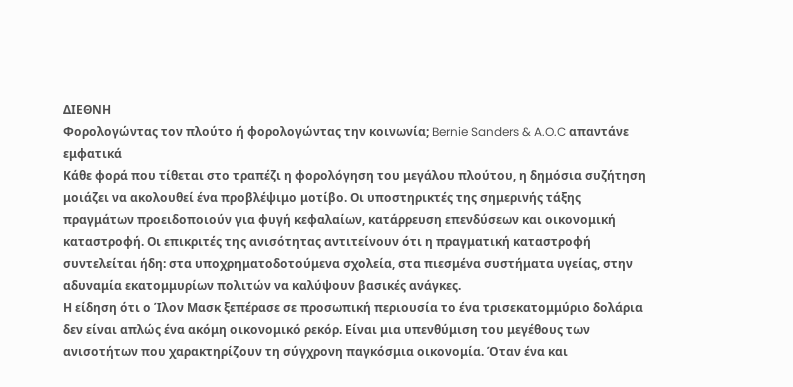ΔΙΕΘΝΗ
Φορολογώντας τον πλούτο ή φορολογώντας την κοινωνία; Bernie Sanders & A.O.C απαντάνε εμφατικά
Κάθε φορά που τίθεται στο τραπέζι η φορολόγηση του μεγάλου πλούτου, η δημόσια συζήτηση μοιάζει να ακολουθεί ένα προβλέψιμο μοτίβο. Οι υποστηρικτές της σημερινής τάξης πραγμάτων προειδοποιούν για φυγή κεφαλαίων, κατάρρευση επενδύσεων και οικονομική καταστροφή. Οι επικριτές της ανισότητας αντιτείνουν ότι η πραγματική καταστροφή συντελείται ήδη: στα υποχρηματοδοτούμενα σχολεία, στα πιεσμένα συστήματα υγείας, στην αδυναμία εκατομμυρίων πολιτών να καλύψουν βασικές ανάγκες.
Η είδηση ότι ο Ίλον Μασκ ξεπέρασε σε προσωπική περιουσία το ένα τρισεκατομμύριο δολάρια δεν είναι απλώς ένα ακόμη οικονομικό ρεκόρ. Είναι μια υπενθύμιση του μεγέθους των ανισοτήτων που χαρακτηρίζουν τη σύγχρονη παγκόσμια οικονομία. Όταν ένα και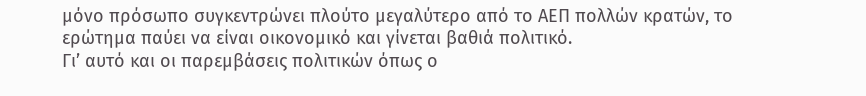μόνο πρόσωπο συγκεντρώνει πλούτο μεγαλύτερο από το ΑΕΠ πολλών κρατών, το ερώτημα παύει να είναι οικονομικό και γίνεται βαθιά πολιτικό.
Γι’ αυτό και οι παρεμβάσεις πολιτικών όπως ο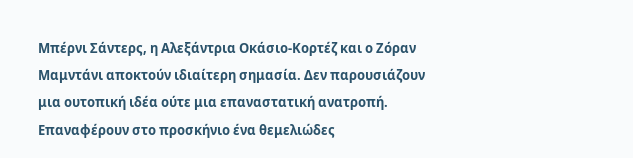Μπέρνι Σάντερς, η Αλεξάντρια Οκάσιο-Κορτέζ και ο Ζόραν Μαμντάνι αποκτούν ιδιαίτερη σημασία. Δεν παρουσιάζουν μια ουτοπική ιδέα ούτε μια επαναστατική ανατροπή. Επαναφέρουν στο προσκήνιο ένα θεμελιώδες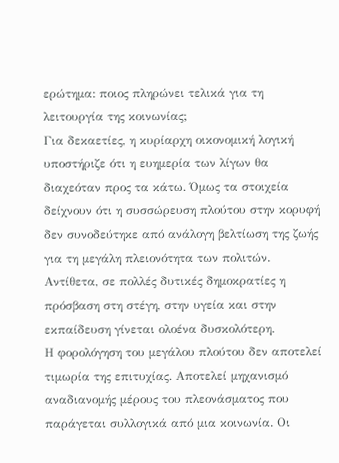ερώτημα: ποιος πληρώνει τελικά για τη λειτουργία της κοινωνίας;
Για δεκαετίες, η κυρίαρχη οικονομική λογική υποστήριζε ότι η ευημερία των λίγων θα διαχεόταν προς τα κάτω. Όμως τα στοιχεία δείχνουν ότι η συσσώρευση πλούτου στην κορυφή δεν συνοδεύτηκε από ανάλογη βελτίωση της ζωής για τη μεγάλη πλειονότητα των πολιτών. Αντίθετα, σε πολλές δυτικές δημοκρατίες η πρόσβαση στη στέγη, στην υγεία και στην εκπαίδευση γίνεται ολοένα δυσκολότερη.
Η φορολόγηση του μεγάλου πλούτου δεν αποτελεί τιμωρία της επιτυχίας. Αποτελεί μηχανισμό αναδιανομής μέρους του πλεονάσματος που παράγεται συλλογικά από μια κοινωνία. Οι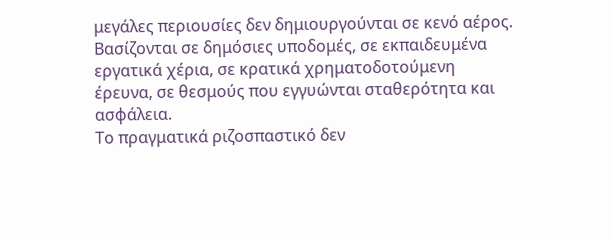μεγάλες περιουσίες δεν δημιουργούνται σε κενό αέρος. Βασίζονται σε δημόσιες υποδομές, σε εκπαιδευμένα εργατικά χέρια, σε κρατικά χρηματοδοτούμενη έρευνα, σε θεσμούς που εγγυώνται σταθερότητα και ασφάλεια.
Το πραγματικά ριζοσπαστικό δεν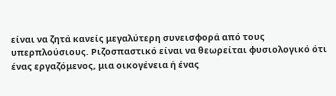είναι να ζητά κανείς μεγαλύτερη συνεισφορά από τους υπερπλούσιους. Ριζοσπαστικό είναι να θεωρείται φυσιολογικό ότι ένας εργαζόμενος, μια οικογένεια ή ένας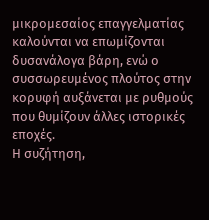μικρομεσαίος επαγγελματίας καλούνται να επωμίζονται δυσανάλογα βάρη, ενώ ο συσσωρευμένος πλούτος στην κορυφή αυξάνεται με ρυθμούς που θυμίζουν άλλες ιστορικές εποχές.
Η συζήτηση,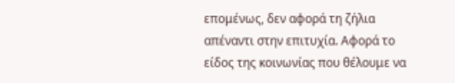επομένως, δεν αφορά τη ζήλια απέναντι στην επιτυχία. Αφορά το είδος της κοινωνίας που θέλουμε να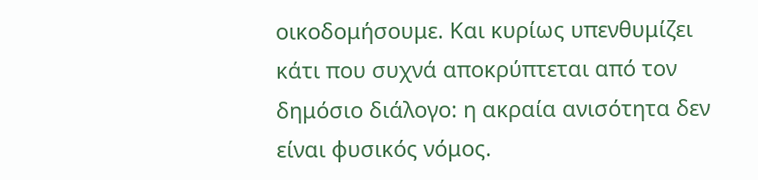οικοδομήσουμε. Και κυρίως υπενθυμίζει κάτι που συχνά αποκρύπτεται από τον δημόσιο διάλογο: η ακραία ανισότητα δεν είναι φυσικός νόμος.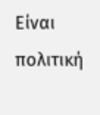Είναι πολιτική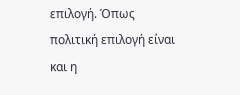επιλογή. Όπως πολιτική επιλογή είναι και η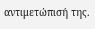αντιμετώπισή της.